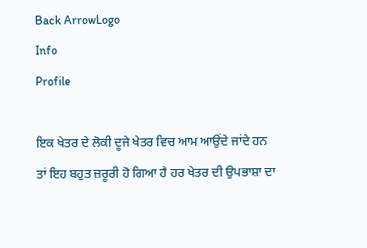Back ArrowLogo
Info
Profile

ਇਕ ਖੇਤਰ ਦੇ ਲੋਕੀ ਦੂਜੇ ਖੇਤਰ ਵਿਚ ਆਮ ਆਉਂਦੇ ਜਾਂਦੇ ਹਨ ਤਾਂ ਇਹ ਬਹੁਤ ਜ਼ਰੂਰੀ ਹੋ ਗਿਆ ਹੈ ਹਰ ਖੇਤਰ ਦੀ ਉਪਭਾਸ਼ਾ ਦਾ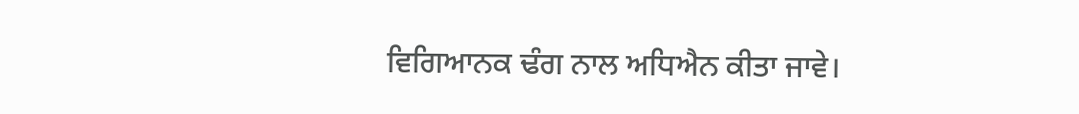ਵਿਗਿਆਨਕ ਢੰਗ ਨਾਲ ਅਧਿਐਨ ਕੀਤਾ ਜਾਵੇ।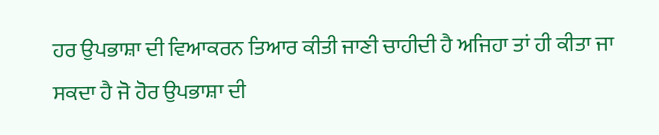ਹਰ ਉਪਭਾਸ਼ਾ ਦੀ ਵਿਆਕਰਨ ਤਿਆਰ ਕੀਤੀ ਜਾਣੀ ਚਾਹੀਦੀ ਹੈ ਅਜਿਹਾ ਤਾਂ ਹੀ ਕੀਤਾ ਜਾ ਸਕਦਾ ਹੈ ਜੋ ਹੋਰ ਉਪਭਾਸ਼ਾ ਦੀ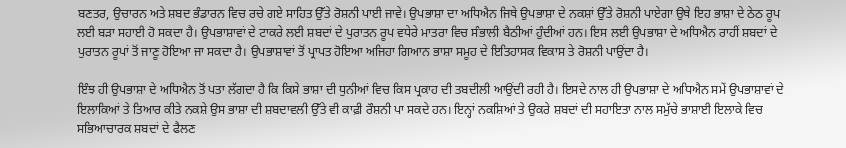ਬਣਤਰ, ਉਚਾਰਨ ਅਤੇ ਸ਼ਬਦ ਭੰਡਾਰਨ ਵਿਚ ਰਚੇ ਗਏ ਸਾਹਿਤ ਉੱਤੇ ਰੋਸ਼ਨੀ ਪਾਈ ਜਾਵੇ। ਉਪਭਾਸ਼ਾ ਦਾ ਅਧਿਐਨ ਜਿਥੇ ਉਪਭਾਸ਼ਾ ਦੇ ਨਕਸ਼ਾਂ ਉੱਤੇ ਰੋਸ਼ਨੀ ਪਾਏਗਾ ਉਥੇ ਇਹ ਭਾਸ਼ਾ ਦੇ ਠੇਠ ਰੂਪ ਲਈ ਬੜਾ ਸਹਾਈ ਹੋ ਸਕਦਾ ਹੈ। ਉਪਭਾਸ਼ਾਵਾਂ ਦੇ ਟਾਕਰੇ ਲਈ ਸ਼ਬਦਾਂ ਦੇ ਪੁਰਾਤਨ ਰੂਪ ਵਧੇਰੇ ਮਾਤਰਾ ਵਿਚ ਸੰਭਾਲੀ ਬੈਠੀਆਂ ਹੁੰਦੀਆਂ ਹਨ। ਇਸ ਲਈ ਉਪਭਾਸ਼ਾ ਦੇ ਅਧਿਐਨ ਰਾਹੀਂ ਸ਼ਬਦਾਂ ਦੇ ਪੁਰਾਤਨ ਰੂਪਾਂ ਤੋਂ ਜਾਣੂ ਹੋਇਆ ਜਾ ਸਕਦਾ ਹੈ। ਉਪਭਾਸ਼ਾਵਾਂ ਤੋਂ ਪ੍ਰਾਪਤ ਹੋਇਆ ਅਜਿਹਾ ਗਿਆਨ ਭਾਸ਼ਾ ਸਮੂਹ ਦੇ ਇਤਿਹਾਸਕ ਵਿਕਾਸ ਤੇ ਰੋਸ਼ਨੀ ਪਾਉਂਦਾ ਹੈ।

ਇੰਝ ਹੀ ਉਪਭਾਸ਼ਾ ਦੇ ਅਧਿਐਨ ਤੋਂ ਪਤਾ ਲੱਗਦਾ ਹੈ ਕਿ ਕਿਸੇ ਭਾਸ਼ਾ ਦੀ ਧੁਨੀਆਂ ਵਿਚ ਕਿਸ ਪ੍ਰਕਾਹ ਦੀ ਤਬਦੀਲੀ ਆਉਂਦੀ ਰਹੀ ਹੈ। ਇਸਦੇ ਨਾਲ ਹੀ ਉਪਭਾਸ਼ਾ ਦੇ ਅਧਿਐਨ ਸਮੇਂ ਉਪਭਾਸ਼ਾਵਾਂ ਦੇ ਇਲਾਕਿਆਂ ਤੇ ਤਿਆਰ ਕੀਤੇ ਨਕਸ਼ੇ ਉਸ ਭਾਸ਼ਾ ਦੀ ਸ਼ਬਦਾਵਲੀ ਉੱਤੇ ਵੀ ਕਾਫ਼ੀ ਰੌਸ਼ਨੀ ਪਾ ਸਕਦੇ ਹਨ। ਇਨ੍ਹਾਂ ਨਕਸ਼ਿਆਂ ਤੇ ਉਕਰੇ ਸ਼ਬਦਾਂ ਦੀ ਸਹਾਇਤਾ ਨਾਲ ਸਮੁੱਚੇ ਭਾਸ਼ਾਈ ਇਲਾਕੇ ਵਿਚ ਸਭਿਆਚਾਰਕ ਸ਼ਬਦਾਂ ਦੇ ਫੈਲਣ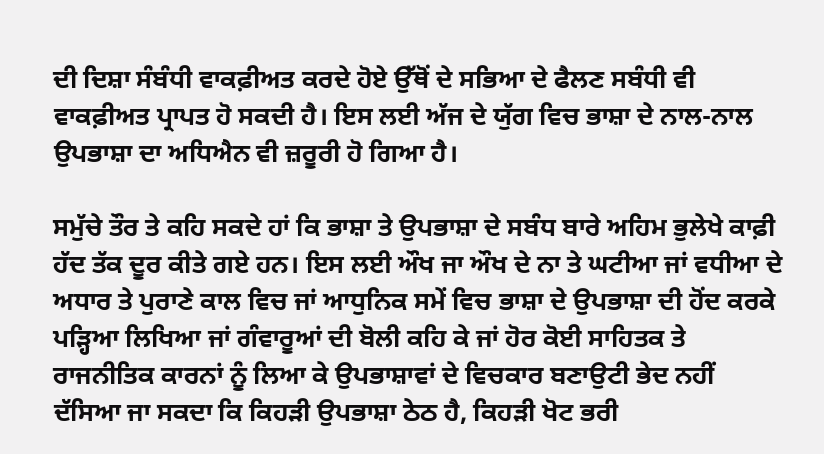ਦੀ ਦਿਸ਼ਾ ਸੰਬੰਧੀ ਵਾਕਫ਼ੀਅਤ ਕਰਦੇ ਹੋਏ ਉੱਥੋਂ ਦੇ ਸਭਿਆ ਦੇ ਫੈਲਣ ਸਬੰਧੀ ਵੀ ਵਾਕਫ਼ੀਅਤ ਪ੍ਰਾਪਤ ਹੋ ਸਕਦੀ ਹੈ। ਇਸ ਲਈ ਅੱਜ ਦੇ ਯੁੱਗ ਵਿਚ ਭਾਸ਼ਾ ਦੇ ਨਾਲ-ਨਾਲ ਉਪਭਾਸ਼ਾ ਦਾ ਅਧਿਐਨ ਵੀ ਜ਼ਰੂਰੀ ਹੋ ਗਿਆ ਹੈ।

ਸਮੁੱਚੇ ਤੌਰ ਤੇ ਕਹਿ ਸਕਦੇ ਹਾਂ ਕਿ ਭਾਸ਼ਾ ਤੇ ਉਪਭਾਸ਼ਾ ਦੇ ਸਬੰਧ ਬਾਰੇ ਅਹਿਮ ਭੁਲੇਖੇ ਕਾਫ਼ੀ ਹੱਦ ਤੱਕ ਦੂਰ ਕੀਤੇ ਗਏ ਹਨ। ਇਸ ਲਈ ਔਖ ਜਾ ਔਖ ਦੇ ਨਾ ਤੇ ਘਟੀਆ ਜਾਂ ਵਧੀਆ ਦੇ ਅਧਾਰ ਤੇ ਪੁਰਾਣੇ ਕਾਲ ਵਿਚ ਜਾਂ ਆਧੁਨਿਕ ਸਮੇਂ ਵਿਚ ਭਾਸ਼ਾ ਦੇ ਉਪਭਾਸ਼ਾ ਦੀ ਹੋਂਦ ਕਰਕੇ ਪੜ੍ਹਿਆ ਲਿਖਿਆ ਜਾਂ ਗੰਵਾਰੂਆਂ ਦੀ ਬੋਲੀ ਕਹਿ ਕੇ ਜਾਂ ਹੋਰ ਕੋਈ ਸਾਹਿਤਕ ਤੇ ਰਾਜਨੀਤਿਕ ਕਾਰਨਾਂ ਨੂੰ ਲਿਆ ਕੇ ਉਪਭਾਸ਼ਾਵਾਂ ਦੇ ਵਿਚਕਾਰ ਬਣਾਉਟੀ ਭੇਦ ਨਹੀਂ ਦੱਸਿਆ ਜਾ ਸਕਦਾ ਕਿ ਕਿਹੜੀ ਉਪਭਾਸ਼ਾ ਠੇਠ ਹੈ, ਕਿਹੜੀ ਖੋਟ ਭਰੀ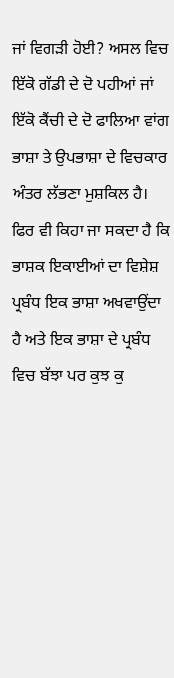ਜਾਂ ਵਿਗੜੀ ਹੋਈ? ਅਸਲ ਵਿਚ ਇੱਕੋ ਗੱਡੀ ਦੇ ਦੋ ਪਹੀਆਂ ਜਾਂ ਇੱਕੋ ਕੈਂਚੀ ਦੇ ਦੋ ਫਾਲਿਆ ਵਾਂਗ ਭਾਸ਼ਾ ਤੇ ਉਪਭਾਸ਼ਾ ਦੇ ਵਿਚਕਾਰ ਅੰਤਰ ਲੱਭਣਾ ਮੁਸ਼ਕਿਲ ਹੈ। ਫਿਰ ਵੀ ਕਿਹਾ ਜਾ ਸਕਦਾ ਹੈ ਕਿ ਭਾਸ਼ਕ ਇਕਾਈਆਂ ਦਾ ਵਿਸ਼ੇਸ਼ ਪ੍ਰਬੰਧ ਇਕ ਭਾਸ਼ਾ ਅਖਵਾਉਂਦਾ ਹੈ ਅਤੇ ਇਕ ਭਾਸ਼ਾ ਦੇ ਪ੍ਰਬੰਧ ਵਿਚ ਬੱਝਾ ਪਰ ਕੁਝ ਕੁ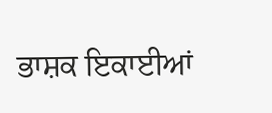ਭਾਸ਼ਕ ਇਕਾਈਆਂ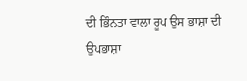ਦੀ ਭਿੰਨਤਾ ਵਾਲਾ ਰੂਪ ਉਸ ਭਾਸ਼ਾ ਦੀ ਉਪਭਾਸ਼ਾ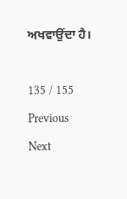ਅਖਵਾਉਂਦਾ ਹੈ।

135 / 155
Previous
Next